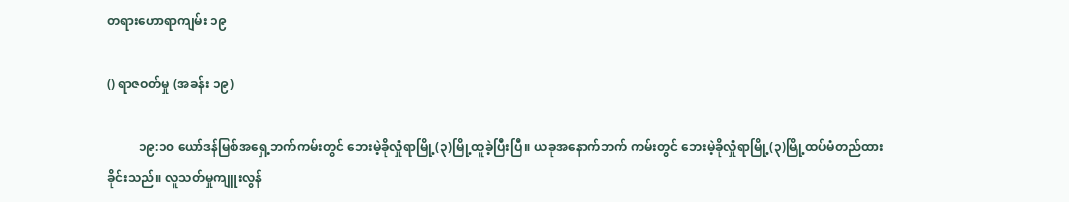တရားဟောရာကျမ်း ၁၉

() ရာဇဝတ်မှု (အခန်း ၁၉)

          ၁၉:၁၀ ယော်ဒန်မြစ်အရှေ့ဘက်ကမ်းတွင် ဘေးမဲ့ခိုလှုံရာမြို့(၃)မြို့ထူခဲ့ပြီးပြီ။ ယခုအနောက်ဘက် ကမ်းတွင် ဘေးမဲ့ခိုလှုံရာမြို့(၃)မြို့ထပ်မံတည်ထားခိုင်းသည်။ လူသတ်မှုကျူးလွန်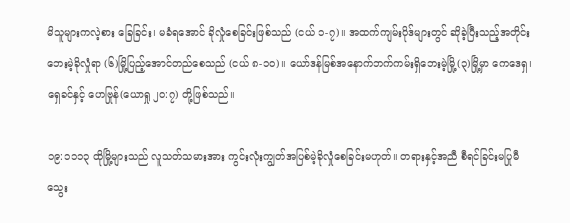မိသူများကလဲ့စား ခြေခြင်း၊ မခံရအောင် ခိုလှုံစေခြင်းဖြစ်သည် (ငယ် ၁-၇)။ အထက်ကျမ်းပိုဒ်များတွင် ဆိုခဲ့ပြီးသည့်အတိုင်း ဘေးမဲ့ခိုလှုံရာ (၆)မြို့ပြည့်အောင်တည်စေသည် (ငယ် ၈-၁၀)။ ယော်ဒန်မြစ်အနောက်ဘက်ကမ်းရှိဘေးမဲ့မြို့(၃)မြို့မှာ ကေဒေရှ၊ ရှေခင်နှင့် ဟေဗြုန်(ယောရှု ၂၀:၇) တို့ဖြစ်သည်။

၁၉:၁၁၁၃ ထိုမြို့များသည် လူသတ်သမားအား ကွင်းလုံးကျွတ်အပြစ်မဲ့ခိုလှုံစေခြင်းမဟုတ်။ တရားနှင့်အညီ စီရင်ခြင်းမပြုမီသွေး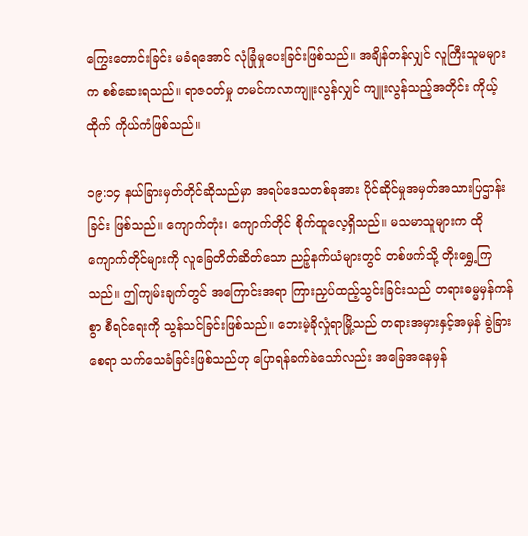ကြွေးတောင်းခြင်း မခံရအောင် လုံခြုံမှုပေးခြင်းဖြစ်သည်။ အချိန်တန်လျှင် လူကြီးသူမများက စစ်ဆေးရသည်။ ရာဇဝတ်မှု တမင်ကလာကျူးလွန်လျှင် ကျူးလွန်သည့်အတိုင်း ကိုယ့်ထိုက် ကိုယ်ကံဖြစ်သည်။

၁၉:၁၄ နယ်ခြားမှတ်တိုင်ဆိုသည်မှာ အရပ်ဒေသတစ်ခုအား ပိုင်ဆိုင်မှုအမှတ်အသားပြဌာန်းခြင်း ဖြစ်သည်။ ကျောက်တုံး၊ ကျောက်တိုင် စိုက်ထူလေ့ရှိသည်။ မသမာသူများက ထိုကျောက်တိုင်များကို လူခြေတိတ်ဆိတ်သော ညဉ့်နက်ယံများတွင် တစ်ဖက်သို့ တိုးရွှေ့ကြသည်။ ဤကျမ်းချက်တွင် အကြောင်းအရာ ကြားညှပ်ထည့်သွင်းခြင်းသည် တရားဓမ္မမှန်ကန်စွာ စီရင်ရေးကို သွန်သင်ခြင်းဖြစ်သည်။ ဘေးမဲ့ခိုလှုံရာမြို့သည် တရားအမှားနှင့်အမှန် ခွဲခြားစေရာ သက်သေခံခြင်းဖြစ်သည်ဟု ပြောရန်ခက်ခဲသော်လည်း အခြေအနေမှန်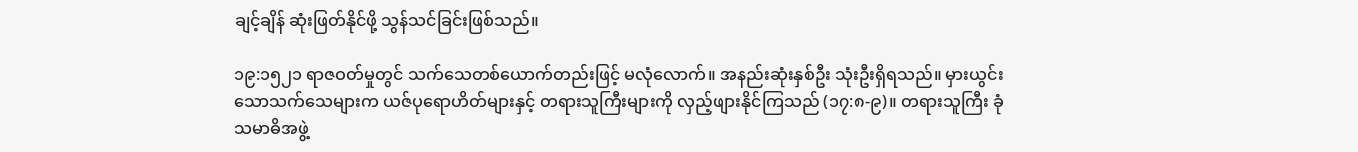ချင့်ချိန် ဆုံးဖြတ်နိုင်ဖို့ သွန်သင်ခြင်းဖြစ်သည်။

၁၉:၁၅၂၁ ရာဇဝတ်မှုတွင် သက်သေတစ်ယောက်တည်းဖြင့် မလုံလောက်။ အနည်းဆုံးနှစ်ဦး သုံးဦးရှိရသည်။ မှားယွင်းသောသက်သေများက ယဇ်ပုရောဟိတ်များနှင့် တရားသူကြီးများကို လှည့်ဖျားနိုင်ကြသည် (၁၇:၈-၉)။ တရားသူကြီး ခုံသမာဓိအဖွဲ့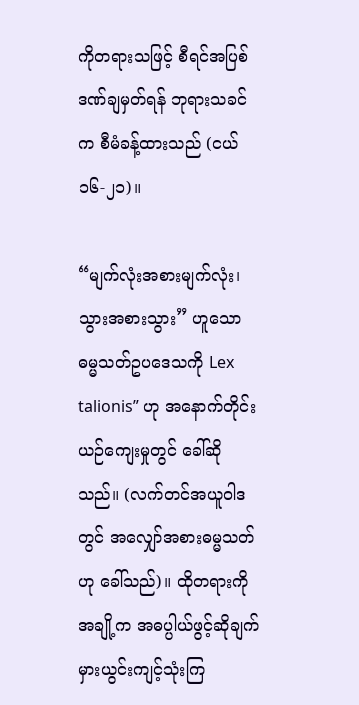ကိုတရားသဖြင့် စီရင်အပြစ်ဒဏ်ချမှတ်ရန် ဘုရားသခင်က စီမံခန့်ထားသည် (ငယ် ၁၆-၂၁)။

“မျက်လုံးအစားမျက်လုံး၊ သွားအစားသွား” ဟူသော ဓမ္မသတ်ဥပဒေသကို Lex talionis” ဟု အနောက်တိုင်း ယဉ်ကျေးမှုတွင် ခေါ်ဆိုသည်။ (လက်တင်အယူဝါဒတွင် အလျှော်အစားဓမ္မသတ်ဟု ခေါ်သည်)။ ထိုတရားကို အချို့က အဓပ္ပါယ်ဖွင့်ဆိုချက် မှားယွင်းကျင့်သုံးကြ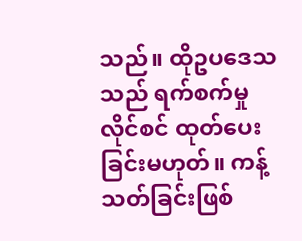သည်။ ထိုဥပဒေသသည် ရက်စက်မှု လိုင်စင် ထုတ်ပေးခြင်းမဟုတ်။ ကန့်သတ်ခြင်းဖြစ်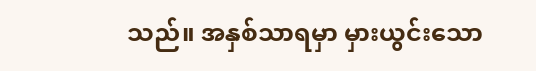သည်။ အနှစ်သာရမှာ မှားယွင်းသော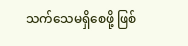သက်သေမရှိစေဖို့ ဖြစ်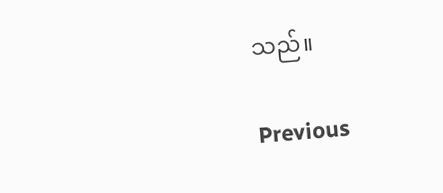သည်။

Previous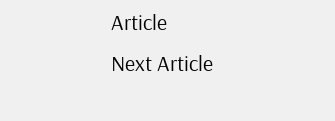Article
Next Article